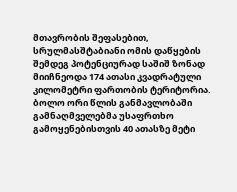მთავრობის შეფასებით, სრულმასშტაბიანი ომის დაწყების შემდეგ პოტენციურად საშიშ ზონად მიიჩნეოდა 174 ათასი კვადრატული კილომეტრი ფართობის ტერიტორია. ბოლო ორი წლის განმავლობაში გამნაღმველებმა უსაფრთხო გამოყენებისთვის 40 ათასზე მეტი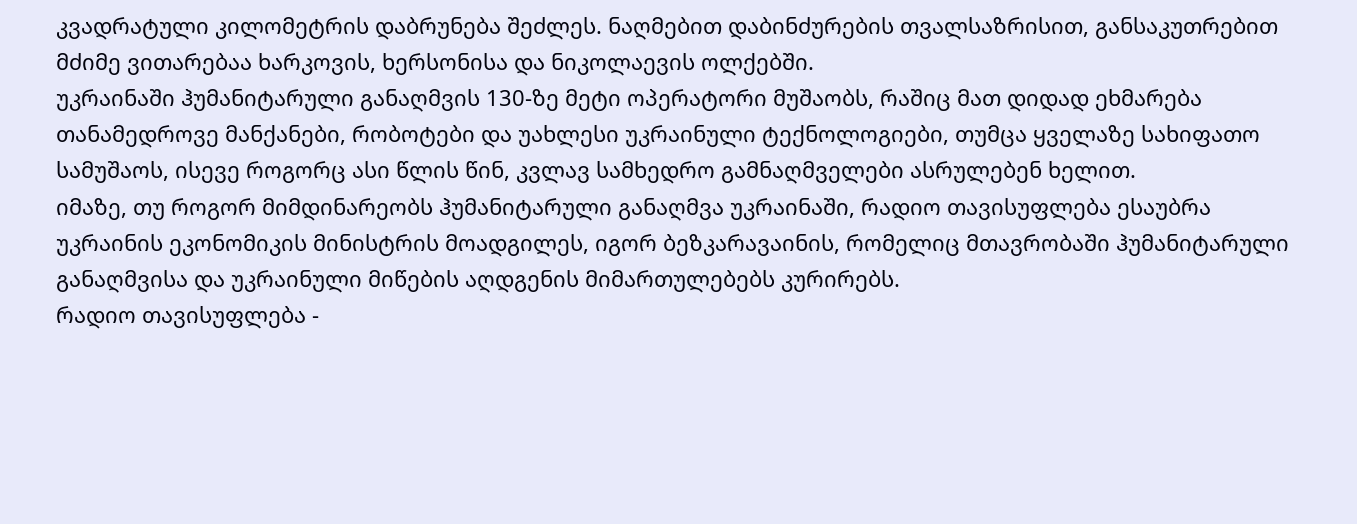კვადრატული კილომეტრის დაბრუნება შეძლეს. ნაღმებით დაბინძურების თვალსაზრისით, განსაკუთრებით მძიმე ვითარებაა ხარკოვის, ხერსონისა და ნიკოლაევის ოლქებში.
უკრაინაში ჰუმანიტარული განაღმვის 130-ზე მეტი ოპერატორი მუშაობს, რაშიც მათ დიდად ეხმარება თანამედროვე მანქანები, რობოტები და უახლესი უკრაინული ტექნოლოგიები, თუმცა ყველაზე სახიფათო სამუშაოს, ისევე როგორც ასი წლის წინ, კვლავ სამხედრო გამნაღმველები ასრულებენ ხელით.
იმაზე, თუ როგორ მიმდინარეობს ჰუმანიტარული განაღმვა უკრაინაში, რადიო თავისუფლება ესაუბრა უკრაინის ეკონომიკის მინისტრის მოადგილეს, იგორ ბეზკარავაინის, რომელიც მთავრობაში ჰუმანიტარული განაღმვისა და უკრაინული მიწების აღდგენის მიმართულებებს კურირებს.
რადიო თავისუფლება -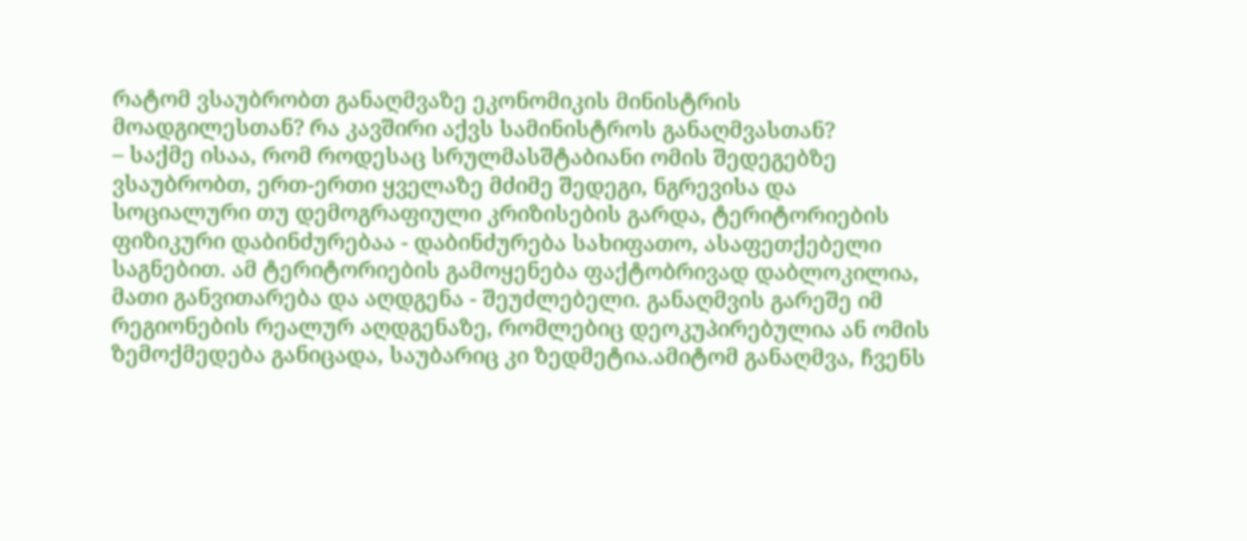რატომ ვსაუბრობთ განაღმვაზე ეკონომიკის მინისტრის მოადგილესთან? რა კავშირი აქვს სამინისტროს განაღმვასთან?
– საქმე ისაა, რომ როდესაც სრულმასშტაბიანი ომის შედეგებზე ვსაუბრობთ, ერთ-ერთი ყველაზე მძიმე შედეგი, ნგრევისა და სოციალური თუ დემოგრაფიული კრიზისების გარდა, ტერიტორიების ფიზიკური დაბინძურებაა - დაბინძურება სახიფათო, ასაფეთქებელი საგნებით. ამ ტერიტორიების გამოყენება ფაქტობრივად დაბლოკილია, მათი განვითარება და აღდგენა - შეუძლებელი. განაღმვის გარეშე იმ რეგიონების რეალურ აღდგენაზე, რომლებიც დეოკუპირებულია ან ომის ზემოქმედება განიცადა, საუბარიც კი ზედმეტია.ამიტომ განაღმვა, ჩვენს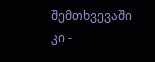შემთხვევაში კი -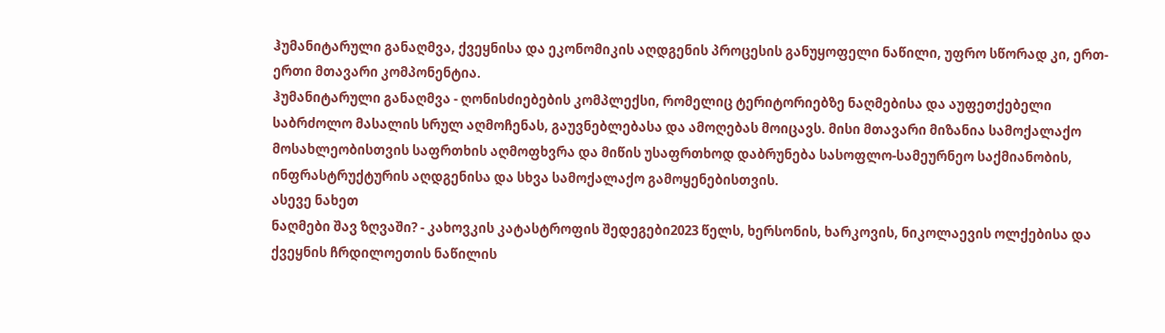ჰუმანიტარული განაღმვა, ქვეყნისა და ეკონომიკის აღდგენის პროცესის განუყოფელი ნაწილი, უფრო სწორად კი, ერთ-ერთი მთავარი კომპონენტია.
ჰუმანიტარული განაღმვა - ღონისძიებების კომპლექსი, რომელიც ტერიტორიებზე ნაღმებისა და აუფეთქებელი საბრძოლო მასალის სრულ აღმოჩენას, გაუვნებლებასა და ამოღებას მოიცავს. მისი მთავარი მიზანია სამოქალაქო მოსახლეობისთვის საფრთხის აღმოფხვრა და მიწის უსაფრთხოდ დაბრუნება სასოფლო-სამეურნეო საქმიანობის, ინფრასტრუქტურის აღდგენისა და სხვა სამოქალაქო გამოყენებისთვის.
ასევე ნახეთ
ნაღმები შავ ზღვაში? - კახოვკის კატასტროფის შედეგები2023 წელს, ხერსონის, ხარკოვის, ნიკოლაევის ოლქებისა და ქვეყნის ჩრდილოეთის ნაწილის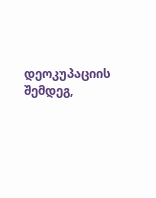დეოკუპაციის შემდეგ,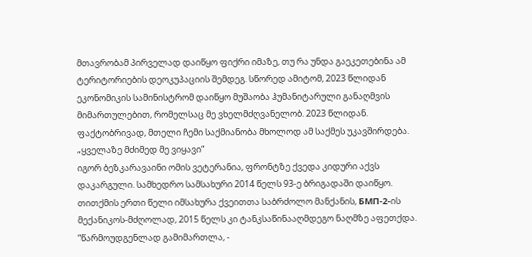მთავრობამ პირველად დაიწყო ფიქრი იმაზე, თუ რა უნდა გაეკეთებინა ამ ტერიტორიების დეოკუპაციის შემდეგ. სწორედ ამიტომ, 2023 წლიდან ეკონომიკის სამინისტრომ დაიწყო მუშაობა ჰუმანიტარული განაღმვის მიმართულებით, რომელსაც მე ვხელმძღვანელობ. 2023 წლიდან. ფაქტობრივად, მთელი ჩემი საქმიანობა მხოლოდ ამ საქმეს უკავშირდება.
„ყველაზე მძიმედ მე ვიყავი“
იგორ ბეზკარავაინი ომის ვეტერანია, ფრონტზე ქვედა კიდური აქვს დაკარგული. სამხედრო სამსახური 2014 წელს 93-ე ბრიგადაში დაიწყო. თითქმის ერთი წელი იმსახურა ქვეითთა საბრძოლო მანქანის, БМП-2-ის მექანიკოს-მძღოლად, 2015 წელს კი ტანკსაწინააღმდეგო ნაღმზე აფეთქდა.
“წარმოუდგენლად გამიმართლა, -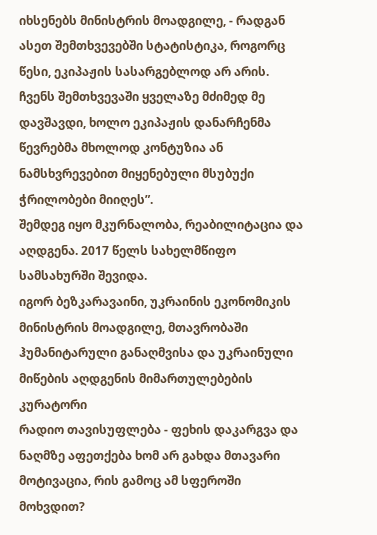იხსენებს მინისტრის მოადგილე, - რადგან ასეთ შემთხვევებში სტატისტიკა, როგორც წესი, ეკიპაჟის სასარგებლოდ არ არის. ჩვენს შემთხვევაში ყველაზე მძიმედ მე დავშავდი, ხოლო ეკიპაჟის დანარჩენმა წევრებმა მხოლოდ კონტუზია ან ნამსხვრევებით მიყენებული მსუბუქი ჭრილობები მიიღეს”.
შემდეგ იყო მკურნალობა, რეაბილიტაცია და აღდგენა. 2017 წელს სახელმწიფო სამსახურში შევიდა.
იგორ ბეზკარავაინი, უკრაინის ეკონომიკის მინისტრის მოადგილე, მთავრობაში ჰუმანიტარული განაღმვისა და უკრაინული მიწების აღდგენის მიმართულებების კურატორი
რადიო თავისუფლება - ფეხის დაკარგვა და ნაღმზე აფეთქება ხომ არ გახდა მთავარი მოტივაცია, რის გამოც ამ სფეროში მოხვდით?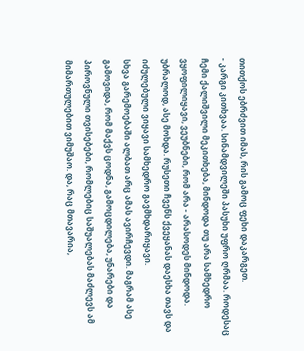თითქოს ებრძვით იმას, რის გამოც ფეხი დაკარგეთ.
- კარგი კითხვაა. სინამდვილეში პასუხი უფრო ღრმაა. როდესაც ჩემი ქალიშვილი მეკითხება, მინდოდა თუ არა სამხედრო ვყოფილიყავი, ვეუბნები, რომ არა - არასოდეს მინდოდა. უბრალოდ, ასე მოხდა. რუსეთი ჩვენს ქვეყანას დაესხა თავს და იძულებული ვიყავი სამხედრო გავმხდარიყავი.
სხვა გარემოებაში ალბათ არც ამას ავირჩევდი. მაგრამ ასე გამოვიდა, რომ მაქვს ცოდნა, გამოცდილება, უნარები და პიროვნული თვისებები, რომლებიც საშუალებას მაძლევს ამ მიმართულებით ვიმუშაო. და, რაც მთავარია,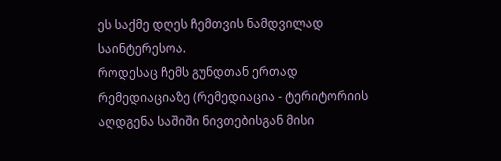ეს საქმე დღეს ჩემთვის ნამდვილად საინტერესოა.
როდესაც ჩემს გუნდთან ერთად რემედიაციაზე (რემედიაცია - ტერიტორიის აღდგენა საშიში ნივთებისგან მისი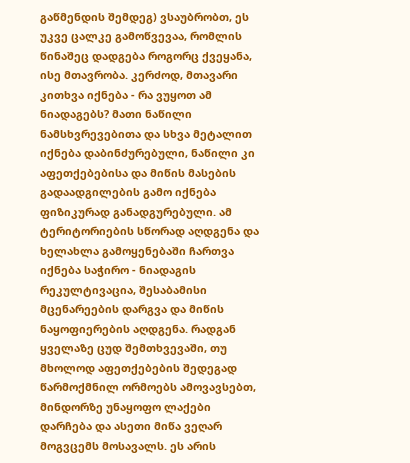გაწმენდის შემდეგ) ვსაუბრობთ, ეს უკვე ცალკე გამოწვევაა, რომლის წინაშეც დადგება როგორც ქვეყანა, ისე მთავრობა. კერძოდ, მთავარი კითხვა იქნება - რა ვუყოთ ამ ნიადაგებს? მათი ნაწილი ნამსხვრევებითა და სხვა მეტალით იქნება დაბინძურებული, ნაწილი კი აფეთქებებისა და მიწის მასების გადაადგილების გამო იქნება ფიზიკურად განადგურებული. ამ ტერიტორიების სწორად აღდგენა და ხელახლა გამოყენებაში ჩართვა იქნება საჭირო - ნიადაგის რეკულტივაცია, შესაბამისი მცენარეების დარგვა და მიწის ნაყოფიერების აღდგენა. რადგან ყველაზე ცუდ შემთხვევაში, თუ მხოლოდ აფეთქებების შედეგად წარმოქმნილ ორმოებს ამოვავსებთ, მინდორზე უნაყოფო ლაქები დარჩება და ასეთი მიწა ვეღარ მოგვცემს მოსავალს. ეს არის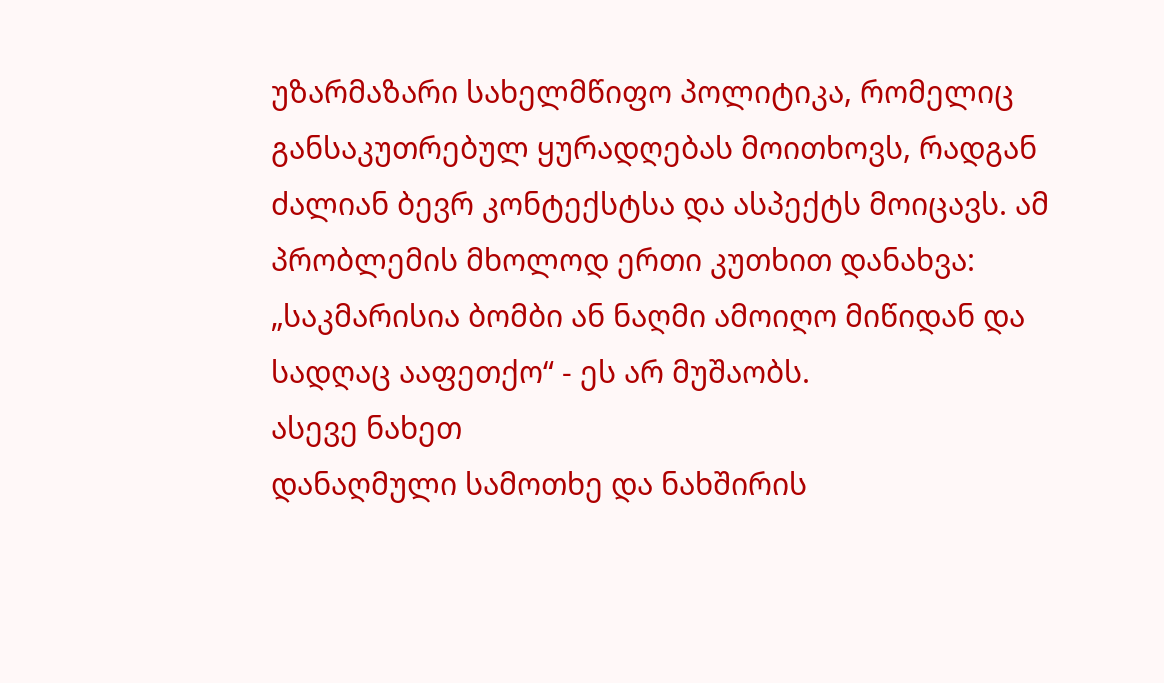უზარმაზარი სახელმწიფო პოლიტიკა, რომელიც განსაკუთრებულ ყურადღებას მოითხოვს, რადგან ძალიან ბევრ კონტექსტსა და ასპექტს მოიცავს. ამ პრობლემის მხოლოდ ერთი კუთხით დანახვა: „საკმარისია ბომბი ან ნაღმი ამოიღო მიწიდან და სადღაც ააფეთქო“ - ეს არ მუშაობს.
ასევე ნახეთ
დანაღმული სამოთხე და ნახშირის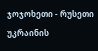ჯოჯოხეთი - რუსეთი უკრაინის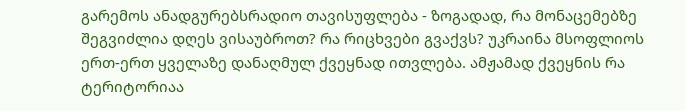გარემოს ანადგურებსრადიო თავისუფლება - ზოგადად, რა მონაცემებზე შეგვიძლია დღეს ვისაუბროთ? რა რიცხვები გვაქვს? უკრაინა მსოფლიოს ერთ-ერთ ყველაზე დანაღმულ ქვეყნად ითვლება. ამჟამად ქვეყნის რა ტერიტორიაა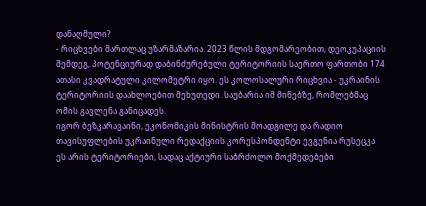დანაღმული?
- რიცხვები მართლაც უზარმაზარია. 2023 წლის მდგომარეობით, დეოკუპაციის შემდეგ, პოტენციურად დაბინძურებული ტერიტორიის საერთო ფართობი 174 ათასი კვადრატული კილომეტრი იყო. ეს კოლოსალური რიცხვია - უკრაინის ტერიტორიის დაახლოებით მეხუთედი. საუბარია იმ მიწებზე, რომლებმაც ომის გავლენა განიცადეს.
იგორ ბეზკარავაინი, ეკონომიკის მინისტრის მოადგილე და რადიო თავისუფლების უკრაინული რედაქციის კორესპონდენტი ევგენია რუსეცკა
ეს არის ტერიტორიები, სადაც აქტიური საბრძოლო მოქმედებები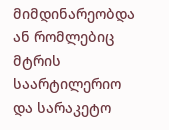მიმდინარეობდა ან რომლებიც მტრის საარტილერიო და სარაკეტო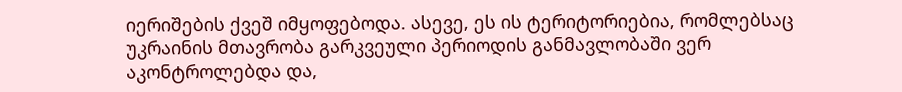იერიშების ქვეშ იმყოფებოდა. ასევე, ეს ის ტერიტორიებია, რომლებსაც უკრაინის მთავრობა გარკვეული პერიოდის განმავლობაში ვერ აკონტროლებდა და,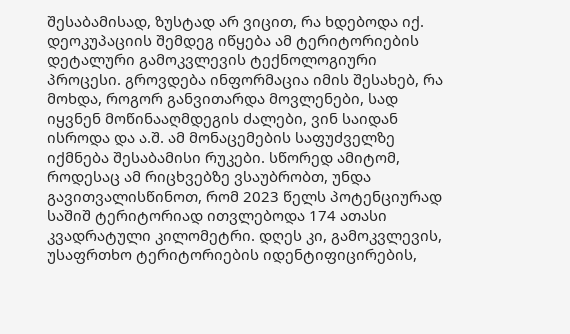შესაბამისად, ზუსტად არ ვიცით, რა ხდებოდა იქ.
დეოკუპაციის შემდეგ იწყება ამ ტერიტორიების დეტალური გამოკვლევის ტექნოლოგიური პროცესი. გროვდება ინფორმაცია იმის შესახებ, რა მოხდა, როგორ განვითარდა მოვლენები, სად იყვნენ მოწინააღმდეგის ძალები, ვინ საიდან ისროდა და ა.შ. ამ მონაცემების საფუძველზე იქმნება შესაბამისი რუკები. სწორედ ამიტომ, როდესაც ამ რიცხვებზე ვსაუბრობთ, უნდა გავითვალისწინოთ, რომ 2023 წელს პოტენციურად საშიშ ტერიტორიად ითვლებოდა 174 ათასი კვადრატული კილომეტრი. დღეს კი, გამოკვლევის, უსაფრთხო ტერიტორიების იდენტიფიცირების,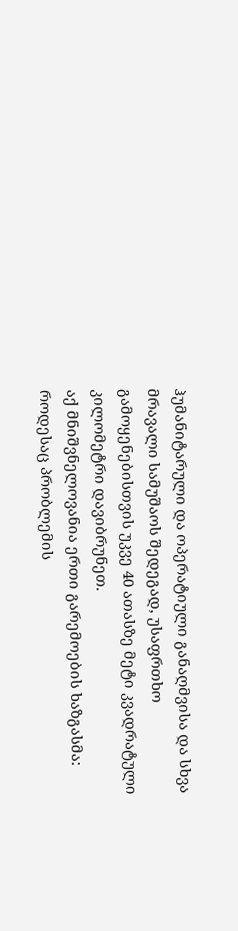ჰუმანიტარული და ოპერატიული განაღმვისა და სხვა მრავალი სამუშაოს შედეგად, უსაფრთხო გამოყენებისთვის უკვე 40 ათასზე მეტი კვადრატული კილომეტრი დავიბრუნეთ.
აქ მნიშვნელოვანია ერთი გარემოების ხაზგასმა: როდესაც პრობლემის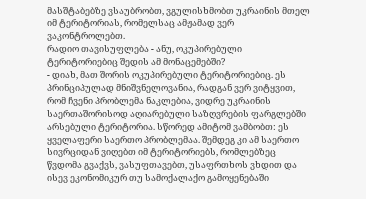მასშტაბებზე ვსაუბრობთ, ვგულისხმობთ უკრაინის მთელ იმ ტერიტორიას, რომელსაც ამჟამად ვერ ვაკონტროლებთ.
რადიო თავისუფლება - ანუ, ოკუპირებული ტერიტორიებიც შედის ამ მონაცემებში?
- დიახ, მათ შორის ოკუპირებული ტერიტორიებიც. ეს პრინციპულად მნიშვნელოვანია, რადგან ვერ ვიტყვით, რომ ჩვენი პრობლემა ნაკლებია, ვიდრე უკრაინის საერთაშორისოდ აღიარებული საზღვრების ფარგლებში არსებული ტერიტორია. სწორედ ამიტომ ვამბობთ: ეს ყველაფერი საერთო პრობლემაა. შემდეგ კი ამ საერთო სივრციდან ვიღებთ იმ ტერიტორიებს, რომლებზეც წვდომა გვაქვს, ვასუფთავებთ, უსაფრთხოს ვხდით და ისევ ეკონომიკურ თუ სამოქალაქო გამოყენებაში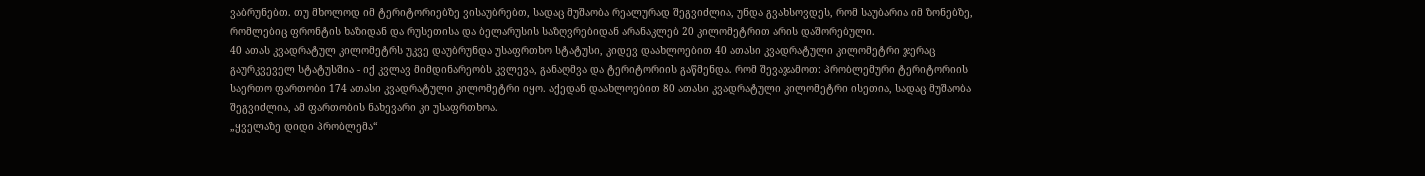ვაბრუნებთ. თუ მხოლოდ იმ ტერიტორიებზე ვისაუბრებთ, სადაც მუშაობა რეალურად შეგვიძლია, უნდა გვახსოვდეს, რომ საუბარია იმ ზონებზე, რომლებიც ფრონტის ხაზიდან და რუსეთისა და ბელარუსის საზღვრებიდან არანაკლებ 20 კილომეტრით არის დაშორებული.
40 ათას კვადრატულ კილომეტრს უკვე დაუბრუნდა უსაფრთხო სტატუსი, კიდევ დაახლოებით 40 ათასი კვადრატული კილომეტრი ჯერაც გაურკვეველ სტატუსშია - იქ კვლავ მიმდინარეობს კვლევა, განაღმვა და ტერიტორიის გაწმენდა. რომ შევაჯამოთ: პრობლემური ტერიტორიის საერთო ფართობი 174 ათასი კვადრატული კილომეტრი იყო. აქედან დაახლოებით 80 ათასი კვადრატული კილომეტრი ისეთია, სადაც მუშაობა შეგვიძლია, ამ ფართობის ნახევარი კი უსაფრთხოა.
„ყველაზე დიდი პრობლემა“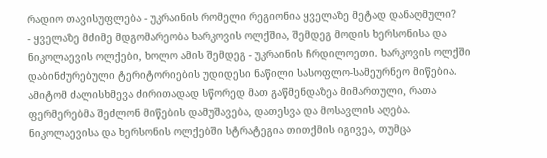რადიო თავისუფლება - უკრაინის რომელი რეგიონია ყველაზე მეტად დანაღმული?
- ყველაზე მძიმე მდგომარეობა ხარკოვის ოლქშია, შემდეგ მოდის ხერსონისა და ნიკოლაევის ოლქები, ხოლო ამის შემდეგ - უკრაინის ჩრდილოეთი. ხარკოვის ოლქში დაბინძურებული ტერიტორიების უდიდესი ნაწილი სასოფლო-სამეურნეო მიწებია. ამიტომ ძალისხმევა ძირითადად სწორედ მათ გაწმენდაზეა მიმართული, რათა ფერმერებმა შეძლონ მიწების დამუშავება, დათესვა და მოსავლის აღება.
ნიკოლაევისა და ხერსონის ოლქებში სტრატეგია თითქმის იგივეა, თუმცა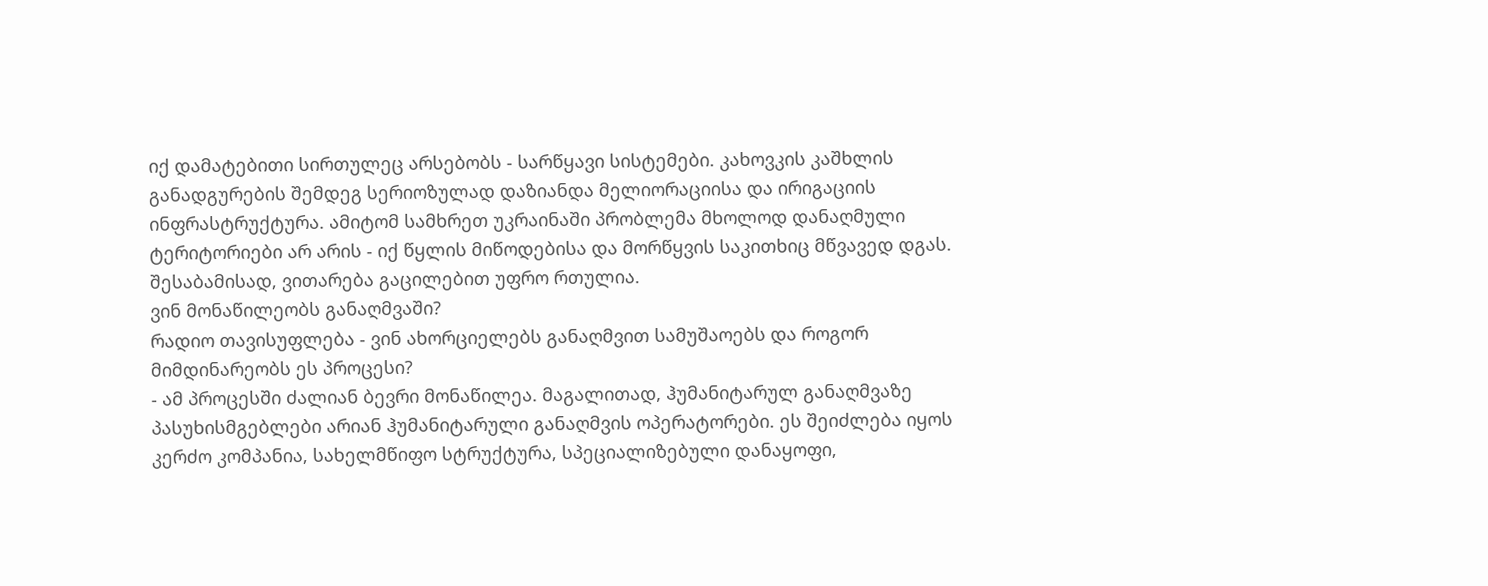იქ დამატებითი სირთულეც არსებობს - სარწყავი სისტემები. კახოვკის კაშხლის განადგურების შემდეგ სერიოზულად დაზიანდა მელიორაციისა და ირიგაციის ინფრასტრუქტურა. ამიტომ სამხრეთ უკრაინაში პრობლემა მხოლოდ დანაღმული ტერიტორიები არ არის - იქ წყლის მიწოდებისა და მორწყვის საკითხიც მწვავედ დგას. შესაბამისად, ვითარება გაცილებით უფრო რთულია.
ვინ მონაწილეობს განაღმვაში?
რადიო თავისუფლება - ვინ ახორციელებს განაღმვით სამუშაოებს და როგორ მიმდინარეობს ეს პროცესი?
- ამ პროცესში ძალიან ბევრი მონაწილეა. მაგალითად, ჰუმანიტარულ განაღმვაზე პასუხისმგებლები არიან ჰუმანიტარული განაღმვის ოპერატორები. ეს შეიძლება იყოს კერძო კომპანია, სახელმწიფო სტრუქტურა, სპეციალიზებული დანაყოფი,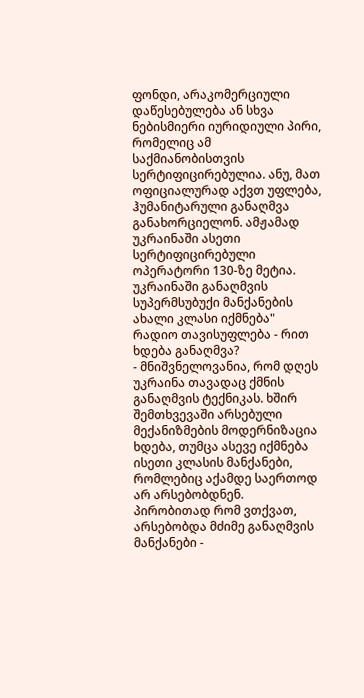ფონდი, არაკომერციული დაწესებულება ან სხვა ნებისმიერი იურიდიული პირი, რომელიც ამ საქმიანობისთვის სერტიფიცირებულია. ანუ, მათ ოფიციალურად აქვთ უფლება, ჰუმანიტარული განაღმვა განახორციელონ. ამჟამად უკრაინაში ასეთი სერტიფიცირებული ოპერატორი 130-ზე მეტია.
უკრაინაში განაღმვის სუპერმსუბუქი მანქანების ახალი კლასი იქმნება"
რადიო თავისუფლება - რით ხდება განაღმვა?
- მნიშვნელოვანია, რომ დღეს უკრაინა თავადაც ქმნის განაღმვის ტექნიკას. ხშირ შემთხვევაში არსებული მექანიზმების მოდერნიზაცია ხდება, თუმცა ასევე იქმნება ისეთი კლასის მანქანები, რომლებიც აქამდე საერთოდ არ არსებობდნენ.
პირობითად რომ ვთქვათ, არსებობდა მძიმე განაღმვის მანქანები -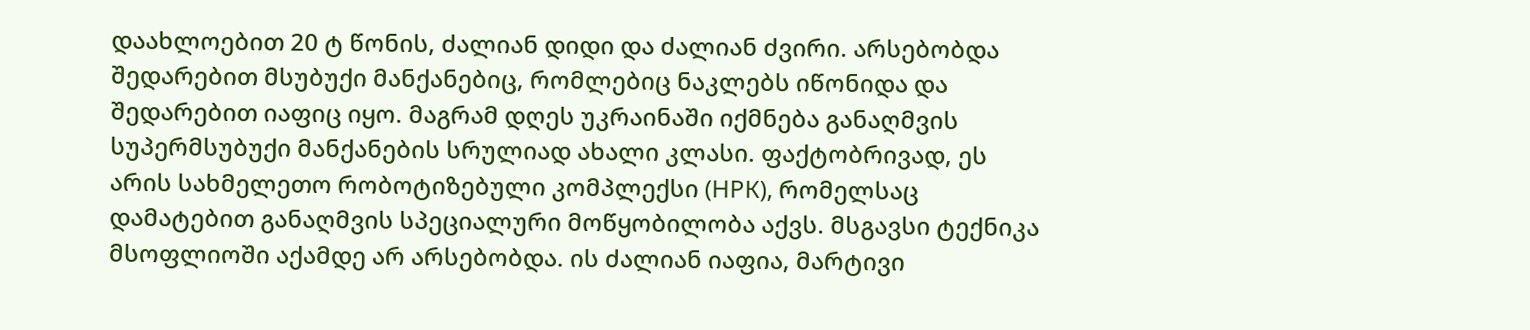დაახლოებით 20 ტ წონის, ძალიან დიდი და ძალიან ძვირი. არსებობდა შედარებით მსუბუქი მანქანებიც, რომლებიც ნაკლებს იწონიდა და შედარებით იაფიც იყო. მაგრამ დღეს უკრაინაში იქმნება განაღმვის სუპერმსუბუქი მანქანების სრულიად ახალი კლასი. ფაქტობრივად, ეს არის სახმელეთო რობოტიზებული კომპლექსი (НРК), რომელსაც დამატებით განაღმვის სპეციალური მოწყობილობა აქვს. მსგავსი ტექნიკა მსოფლიოში აქამდე არ არსებობდა. ის ძალიან იაფია, მარტივი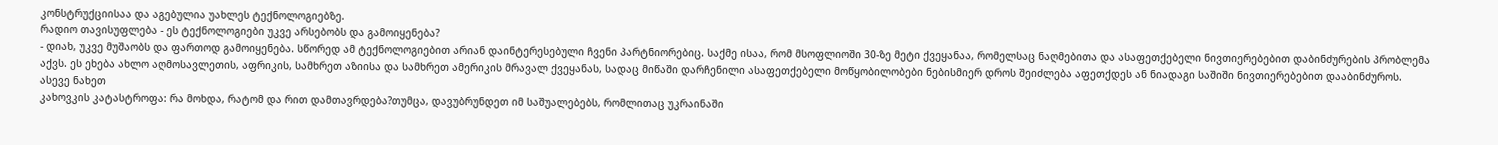კონსტრუქციისაა და აგებულია უახლეს ტექნოლოგიებზე.
რადიო თავისუფლება - ეს ტექნოლოგიები უკვე არსებობს და გამოიყენება?
- დიახ, უკვე მუშაობს და ფართოდ გამოიყენება. სწორედ ამ ტექნოლოგიებით არიან დაინტერესებული ჩვენი პარტნიორებიც. საქმე ისაა, რომ მსოფლიოში 30-ზე მეტი ქვეყანაა, რომელსაც ნაღმებითა და ასაფეთქებელი ნივთიერებებით დაბინძურების პრობლემა აქვს. ეს ეხება ახლო აღმოსავლეთის, აფრიკის, სამხრეთ აზიისა და სამხრეთ ამერიკის მრავალ ქვეყანას, სადაც მიწაში დარჩენილი ასაფეთქებელი მოწყობილობები ნებისმიერ დროს შეიძლება აფეთქდეს ან ნიადაგი საშიში ნივთიერებებით დააბინძუროს.
ასევე ნახეთ
კახოვკის კატასტროფა: რა მოხდა, რატომ და რით დამთავრდება?თუმცა, დავუბრუნდეთ იმ საშუალებებს, რომლითაც უკრაინაში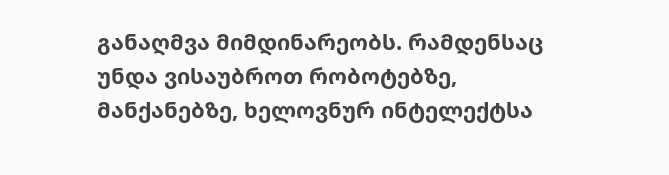განაღმვა მიმდინარეობს. რამდენსაც უნდა ვისაუბროთ რობოტებზე, მანქანებზე, ხელოვნურ ინტელექტსა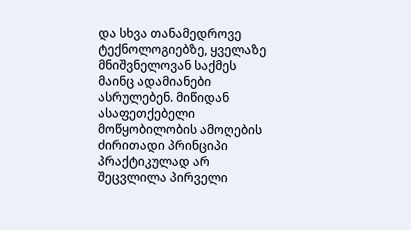და სხვა თანამედროვე ტექნოლოგიებზე, ყველაზე მნიშვნელოვან საქმეს მაინც ადამიანები ასრულებენ. მიწიდან ასაფეთქებელი მოწყობილობის ამოღების ძირითადი პრინციპი პრაქტიკულად არ შეცვლილა პირველი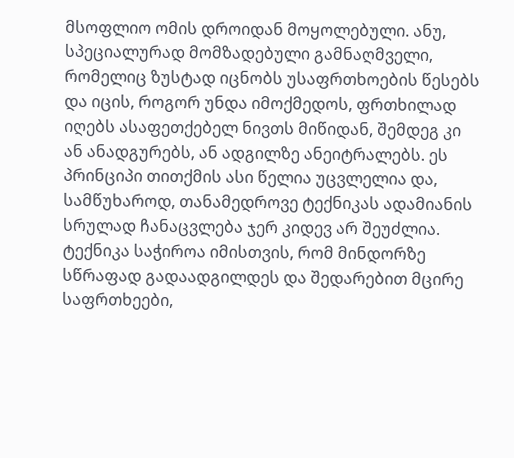მსოფლიო ომის დროიდან მოყოლებული. ანუ, სპეციალურად მომზადებული გამნაღმველი, რომელიც ზუსტად იცნობს უსაფრთხოების წესებს და იცის, როგორ უნდა იმოქმედოს, ფრთხილად იღებს ასაფეთქებელ ნივთს მიწიდან, შემდეგ კი ან ანადგურებს, ან ადგილზე ანეიტრალებს. ეს პრინციპი თითქმის ასი წელია უცვლელია და, სამწუხაროდ, თანამედროვე ტექნიკას ადამიანის სრულად ჩანაცვლება ჯერ კიდევ არ შეუძლია. ტექნიკა საჭიროა იმისთვის, რომ მინდორზე სწრაფად გადაადგილდეს და შედარებით მცირე საფრთხეები,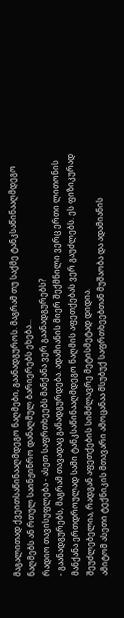მაგალითად ქვეითსაწინააღმდეგო ნაღმები, გაანადგუროს. მაგრამ თუ საქმე ტანკსაწინააღმდეგო ნაღმებს ან რთულ საინჟინრო დანაღმულ ბარიერებს ეხება...
რადიო თავისუფლება - ასეთ საფრთხეებს მანქანა ვერ გაანადგურებს?
- გაანადგურებს, მაგრამ თავადაც განადგურდება. ადამიანის მიერ შექმნილი ვერც ერთი ლითონის მანქანა ერთდროულად სამი ტანკსაწინააღმდეგო ნაღმის აფეთქებას ვერ გაუძლებს. ეს ფიზიკურად შეუძლებელია, რადგან აფეთქების სიმძლავრე მეტისმეტად დიდია.
ამიტომ ასეთი ტექნიკის მთავარი ამოცანაა მსუბუქ საფრთხეებთან მუშაობა და ადამიანის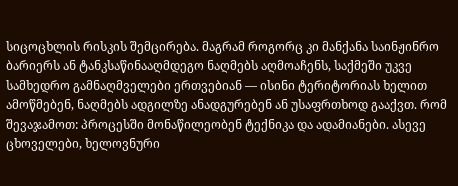სიცოცხლის რისკის შემცირება. მაგრამ როგორც კი მანქანა საინჟინრო ბარიერს ან ტანკსაწინააღმდეგო ნაღმებს აღმოაჩენს, საქმეში უკვე სამხედრო გამნაღმველები ერთვებიან — ისინი ტერიტორიას ხელით ამოწმებენ, ნაღმებს ადგილზე ანადგურებენ ან უსაფრთხოდ გააქვთ. რომ შევაჯამოთ: პროცესში მონაწილეობენ ტექნიკა და ადამიანები. ასევე ცხოველები, ხელოვნური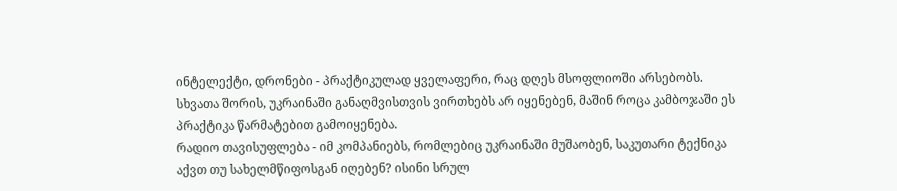ინტელექტი, დრონები - პრაქტიკულად ყველაფერი, რაც დღეს მსოფლიოში არსებობს. სხვათა შორის, უკრაინაში განაღმვისთვის ვირთხებს არ იყენებენ, მაშინ როცა კამბოჯაში ეს პრაქტიკა წარმატებით გამოიყენება.
რადიო თავისუფლება - იმ კომპანიებს, რომლებიც უკრაინაში მუშაობენ, საკუთარი ტექნიკა აქვთ თუ სახელმწიფოსგან იღებენ? ისინი სრულ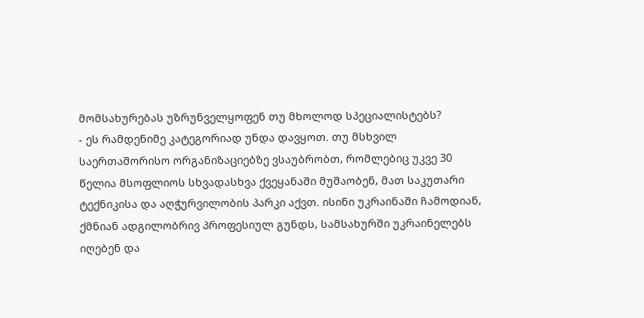მომსახურებას უზრუნველყოფენ თუ მხოლოდ სპეციალისტებს?
- ეს რამდენიმე კატეგორიად უნდა დავყოთ. თუ მსხვილ საერთაშორისო ორგანიზაციებზე ვსაუბრობთ, რომლებიც უკვე 30 წელია მსოფლიოს სხვადასხვა ქვეყანაში მუშაობენ, მათ საკუთარი ტექნიკისა და აღჭურვილობის პარკი აქვთ. ისინი უკრაინაში ჩამოდიან, ქმნიან ადგილობრივ პროფესიულ გუნდს, სამსახურში უკრაინელებს იღებენ და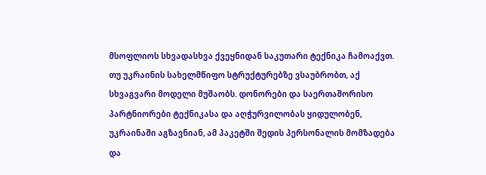მსოფლიოს სხვადასხვა ქვეყნიდან საკუთარი ტექნიკა ჩამოაქვთ.
თუ უკრაინის სახელმწიფო სტრუქტურებზე ვსაუბრობთ, აქ სხვაგვარი მოდელი მუშაობს. დონორები და საერთაშორისო პარტნიორები ტექნიკასა და აღჭურვილობას ყიდულობენ, უკრაინაში აგზავნიან, ამ პაკეტში შედის პერსონალის მომზადება და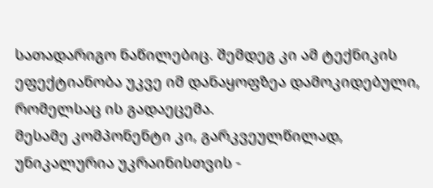სათადარიგო ნაწილებიც. შემდეგ კი ამ ტექნიკის ეფექტიანობა უკვე იმ დანაყოფზეა დამოკიდებული, რომელსაც ის გადაეცემა.
მესამე კომპონენტი კი, გარკვეულწილად, უნიკალურია უკრაინისთვის -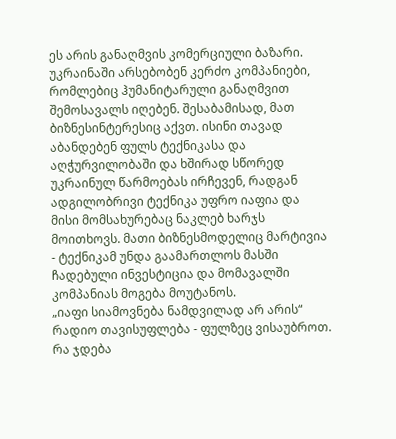ეს არის განაღმვის კომერციული ბაზარი. უკრაინაში არსებობენ კერძო კომპანიები, რომლებიც ჰუმანიტარული განაღმვით შემოსავალს იღებენ. შესაბამისად, მათ ბიზნესინტერესიც აქვთ. ისინი თავად აბანდებენ ფულს ტექნიკასა და აღჭურვილობაში და ხშირად სწორედ უკრაინულ წარმოებას ირჩევენ, რადგან ადგილობრივი ტექნიკა უფრო იაფია და მისი მომსახურებაც ნაკლებ ხარჯს მოითხოვს. მათი ბიზნესმოდელიც მარტივია - ტექნიკამ უნდა გაამართლოს მასში ჩადებული ინვესტიცია და მომავალში კომპანიას მოგება მოუტანოს.
„იაფი სიამოვნება ნამდვილად არ არის“
რადიო თავისუფლება - ფულზეც ვისაუბროთ. რა ჯდება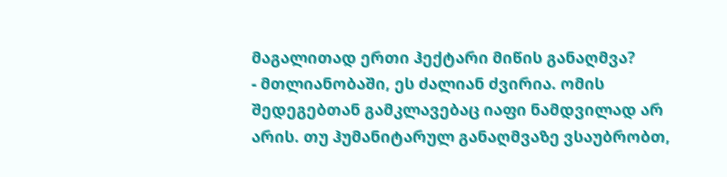მაგალითად ერთი ჰექტარი მიწის განაღმვა?
- მთლიანობაში, ეს ძალიან ძვირია. ომის შედეგებთან გამკლავებაც იაფი ნამდვილად არ არის. თუ ჰუმანიტარულ განაღმვაზე ვსაუბრობთ,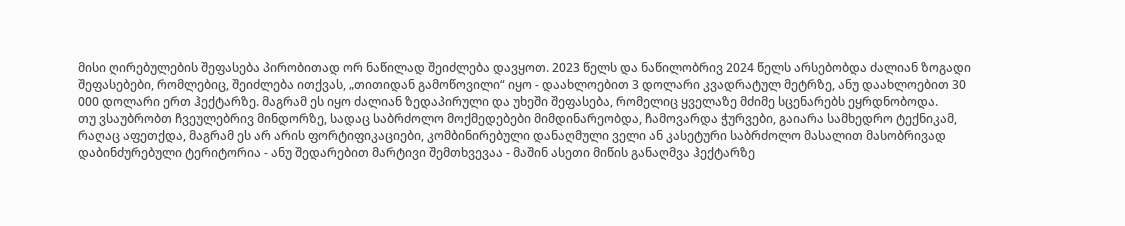მისი ღირებულების შეფასება პირობითად ორ ნაწილად შეიძლება დავყოთ. 2023 წელს და ნაწილობრივ 2024 წელს არსებობდა ძალიან ზოგადი შეფასებები, რომლებიც, შეიძლება ითქვას, „თითიდან გამოწოვილი“ იყო - დაახლოებით 3 დოლარი კვადრატულ მეტრზე, ანუ დაახლოებით 30 000 დოლარი ერთ ჰექტარზე. მაგრამ ეს იყო ძალიან ზედაპირული და უხეში შეფასება, რომელიც ყველაზე მძიმე სცენარებს ეყრდნობოდა.
თუ ვსაუბრობთ ჩვეულებრივ მინდორზე, სადაც საბრძოლო მოქმედებები მიმდინარეობდა, ჩამოვარდა ჭურვები, გაიარა სამხედრო ტექნიკამ, რაღაც აფეთქდა, მაგრამ ეს არ არის ფორტიფიკაციები, კომბინირებული დანაღმული ველი ან კასეტური საბრძოლო მასალით მასობრივად დაბინძურებული ტერიტორია - ანუ შედარებით მარტივი შემთხვევაა - მაშინ ასეთი მიწის განაღმვა ჰექტარზე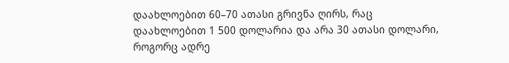დაახლოებით 60–70 ათასი გრივნა ღირს, რაც დაახლოებით 1 500 დოლარია და არა 30 ათასი დოლარი, როგორც ადრე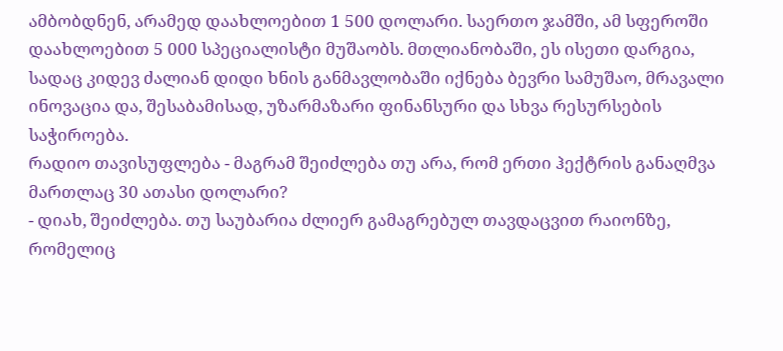ამბობდნენ, არამედ დაახლოებით 1 500 დოლარი. საერთო ჯამში, ამ სფეროში დაახლოებით 5 000 სპეციალისტი მუშაობს. მთლიანობაში, ეს ისეთი დარგია, სადაც კიდევ ძალიან დიდი ხნის განმავლობაში იქნება ბევრი სამუშაო, მრავალი ინოვაცია და, შესაბამისად, უზარმაზარი ფინანსური და სხვა რესურსების საჭიროება.
რადიო თავისუფლება - მაგრამ შეიძლება თუ არა, რომ ერთი ჰექტრის განაღმვა მართლაც 30 ათასი დოლარი?
- დიახ, შეიძლება. თუ საუბარია ძლიერ გამაგრებულ თავდაცვით რაიონზე, რომელიც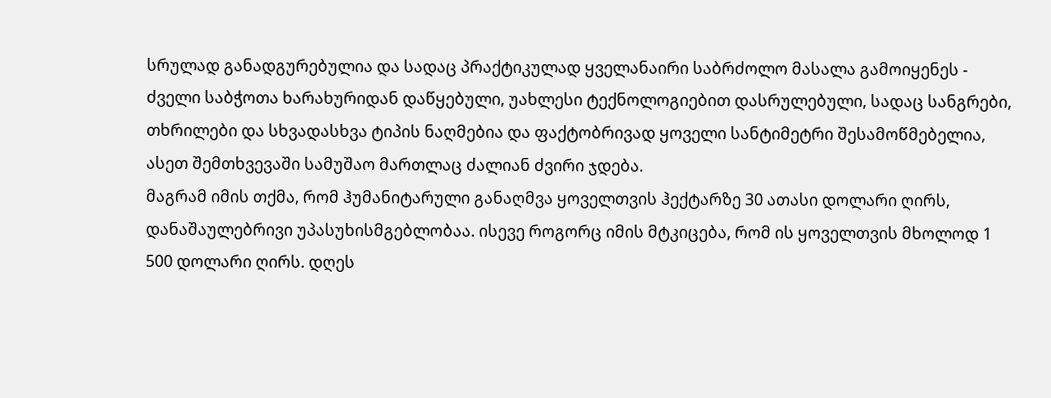სრულად განადგურებულია და სადაც პრაქტიკულად ყველანაირი საბრძოლო მასალა გამოიყენეს - ძველი საბჭოთა ხარახურიდან დაწყებული, უახლესი ტექნოლოგიებით დასრულებული, სადაც სანგრები, თხრილები და სხვადასხვა ტიპის ნაღმებია და ფაქტობრივად ყოველი სანტიმეტრი შესამოწმებელია, ასეთ შემთხვევაში სამუშაო მართლაც ძალიან ძვირი ჯდება.
მაგრამ იმის თქმა, რომ ჰუმანიტარული განაღმვა ყოველთვის ჰექტარზე 30 ათასი დოლარი ღირს, დანაშაულებრივი უპასუხისმგებლობაა. ისევე როგორც იმის მტკიცება, რომ ის ყოველთვის მხოლოდ 1 500 დოლარი ღირს. დღეს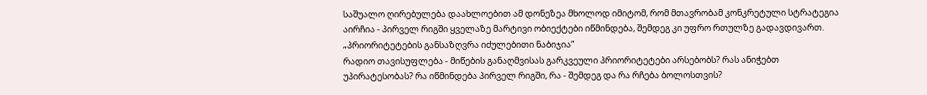საშუალო ღირებულება დაახლოებით ამ დონეზეა მხოლოდ იმიტომ, რომ მთავრობამ კონკრეტული სტრატეგია აირჩია - პირველ რიგში ყველაზე მარტივი ობიექტები იწმინდება, შემდეგ კი უფრო რთულზე გადავდივართ.
„პრიორიტეტების განსაზღვრა იძულებითი ნაბიჯია“
რადიო თავისუფლება - მიწების განაღმვისას გარკვეული პრიორიტეტები არსებობს? რას ანიჭებთ უპირატესობას? რა იწმინდება პირველ რიგში, რა - შემდეგ და რა რჩება ბოლოსთვის?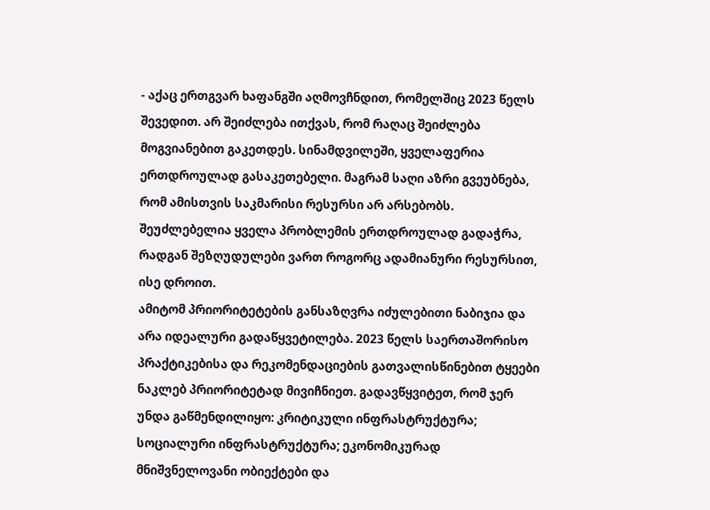- აქაც ერთგვარ ხაფანგში აღმოვჩნდით, რომელშიც 2023 წელს შევედით. არ შეიძლება ითქვას, რომ რაღაც შეიძლება მოგვიანებით გაკეთდეს. სინამდვილეში, ყველაფერია ერთდროულად გასაკეთებელი. მაგრამ საღი აზრი გვეუბნება, რომ ამისთვის საკმარისი რესურსი არ არსებობს. შეუძლებელია ყველა პრობლემის ერთდროულად გადაჭრა, რადგან შეზღუდულები ვართ როგორც ადამიანური რესურსით, ისე დროით.
ამიტომ პრიორიტეტების განსაზღვრა იძულებითი ნაბიჯია და არა იდეალური გადაწყვეტილება. 2023 წელს საერთაშორისო პრაქტიკებისა და რეკომენდაციების გათვალისწინებით ტყეები ნაკლებ პრიორიტეტად მივიჩნიეთ. გადავწყვიტეთ, რომ ჯერ უნდა გაწმენდილიყო: კრიტიკული ინფრასტრუქტურა; სოციალური ინფრასტრუქტურა; ეკონომიკურად მნიშვნელოვანი ობიექტები და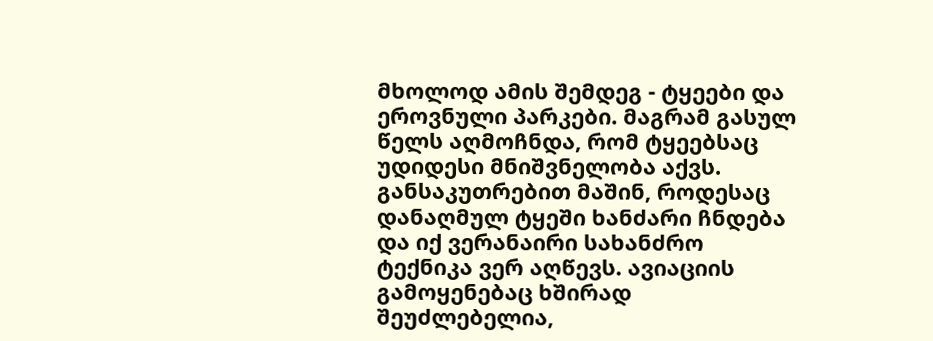მხოლოდ ამის შემდეგ - ტყეები და ეროვნული პარკები. მაგრამ გასულ წელს აღმოჩნდა, რომ ტყეებსაც უდიდესი მნიშვნელობა აქვს. განსაკუთრებით მაშინ, როდესაც დანაღმულ ტყეში ხანძარი ჩნდება და იქ ვერანაირი სახანძრო ტექნიკა ვერ აღწევს. ავიაციის გამოყენებაც ხშირად შეუძლებელია,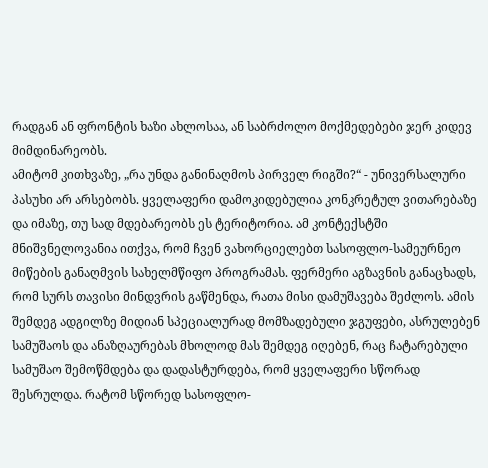რადგან ან ფრონტის ხაზი ახლოსაა, ან საბრძოლო მოქმედებები ჯერ კიდევ მიმდინარეობს.
ამიტომ კითხვაზე, „რა უნდა განინაღმოს პირველ რიგში?“ - უნივერსალური პასუხი არ არსებობს. ყველაფერი დამოკიდებულია კონკრეტულ ვითარებაზე და იმაზე, თუ სად მდებარეობს ეს ტერიტორია. ამ კონტექსტში მნიშვნელოვანია ითქვა, რომ ჩვენ ვახორციელებთ სასოფლო-სამეურნეო მიწების განაღმვის სახელმწიფო პროგრამას. ფერმერი აგზავნის განაცხადს, რომ სურს თავისი მინდვრის გაწმენდა, რათა მისი დამუშავება შეძლოს. ამის შემდეგ ადგილზე მიდიან სპეციალურად მომზადებული ჯგუფები, ასრულებენ სამუშაოს და ანაზღაურებას მხოლოდ მას შემდეგ იღებენ, რაც ჩატარებული სამუშაო შემოწმდება და დადასტურდება, რომ ყველაფერი სწორად შესრულდა. რატომ სწორედ სასოფლო-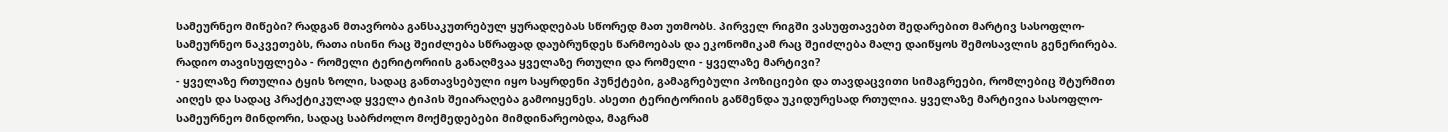სამეურნეო მიწები? რადგან მთავრობა განსაკუთრებულ ყურადღებას სწორედ მათ უთმობს. პირველ რიგში ვასუფთავებთ შედარებით მარტივ სასოფლო-სამეურნეო ნაკვეთებს, რათა ისინი რაც შეიძლება სწრაფად დაუბრუნდეს წარმოებას და ეკონომიკამ რაც შეიძლება მალე დაიწყოს შემოსავლის გენერირება.
რადიო თავისუფლება - რომელი ტერიტორიის განაღმვაა ყველაზე რთული და რომელი - ყველაზე მარტივი?
- ყველაზე რთულია ტყის ზოლი, სადაც განთავსებული იყო საყრდენი პუნქტები, გამაგრებული პოზიციები და თავდაცვითი სიმაგრეები, რომლებიც შტურმით აიღეს და სადაც პრაქტიკულად ყველა ტიპის შეიარაღება გამოიყენეს. ასეთი ტერიტორიის გაწმენდა უკიდურესად რთულია. ყველაზე მარტივია სასოფლო-სამეურნეო მინდორი, სადაც საბრძოლო მოქმედებები მიმდინარეობდა, მაგრამ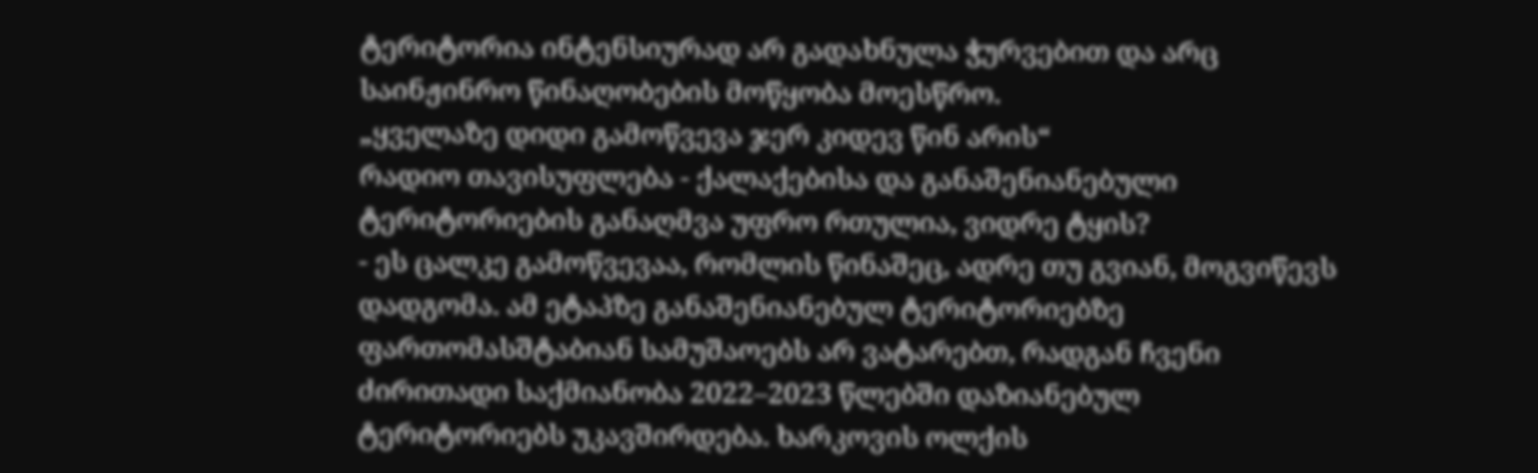ტერიტორია ინტენსიურად არ გადახნულა ჭურვებით და არც საინჟინრო წინაღობების მოწყობა მოესწრო.
„ყველაზე დიდი გამოწვევა ჯერ კიდევ წინ არის“
რადიო თავისუფლება - ქალაქებისა და განაშენიანებული ტერიტორიების განაღმვა უფრო რთულია, ვიდრე ტყის?
- ეს ცალკე გამოწვევაა, რომლის წინაშეც, ადრე თუ გვიან, მოგვიწევს დადგომა. ამ ეტაპზე განაშენიანებულ ტერიტორიებზე ფართომასშტაბიან სამუშაოებს არ ვატარებთ, რადგან ჩვენი ძირითადი საქმიანობა 2022–2023 წლებში დაზიანებულ ტერიტორიებს უკავშირდება. ხარკოვის ოლქის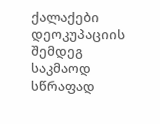ქალაქები დეოკუპაციის შემდეგ საკმაოდ სწრაფად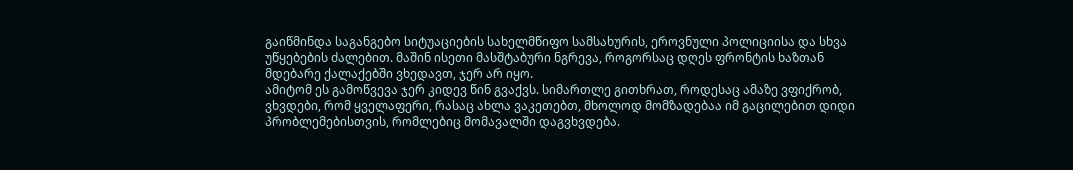გაიწმინდა საგანგებო სიტუაციების სახელმწიფო სამსახურის, ეროვნული პოლიციისა და სხვა უწყებების ძალებით. მაშინ ისეთი მასშტაბური ნგრევა, როგორსაც დღეს ფრონტის ხაზთან მდებარე ქალაქებში ვხედავთ, ჯერ არ იყო.
ამიტომ ეს გამოწვევა ჯერ კიდევ წინ გვაქვს. სიმართლე გითხრათ, როდესაც ამაზე ვფიქრობ, ვხვდები, რომ ყველაფერი, რასაც ახლა ვაკეთებთ, მხოლოდ მომზადებაა იმ გაცილებით დიდი პრობლემებისთვის, რომლებიც მომავალში დაგვხვდება.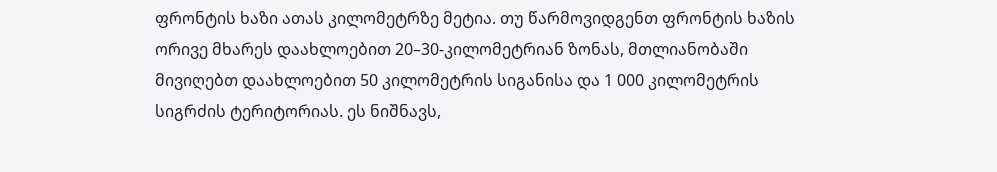ფრონტის ხაზი ათას კილომეტრზე მეტია. თუ წარმოვიდგენთ ფრონტის ხაზის ორივე მხარეს დაახლოებით 20–30-კილომეტრიან ზონას, მთლიანობაში მივიღებთ დაახლოებით 50 კილომეტრის სიგანისა და 1 000 კილომეტრის სიგრძის ტერიტორიას. ეს ნიშნავს,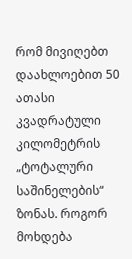რომ მივიღებთ დაახლოებით 50 ათასი კვადრატული კილომეტრის „ტოტალური საშინელების“ ზონას. როგორ მოხდება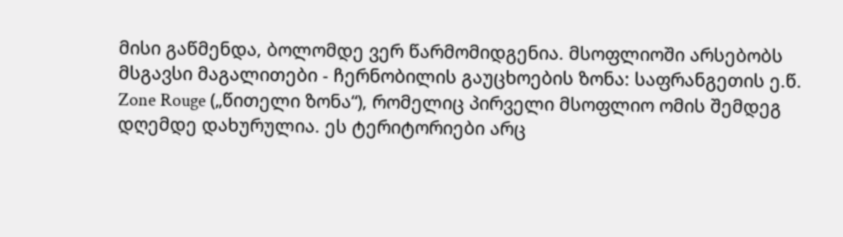მისი გაწმენდა, ბოლომდე ვერ წარმომიდგენია. მსოფლიოში არსებობს მსგავსი მაგალითები - ჩერნობილის გაუცხოების ზონა: საფრანგეთის ე.წ. Zone Rouge („წითელი ზონა“), რომელიც პირველი მსოფლიო ომის შემდეგ დღემდე დახურულია. ეს ტერიტორიები არც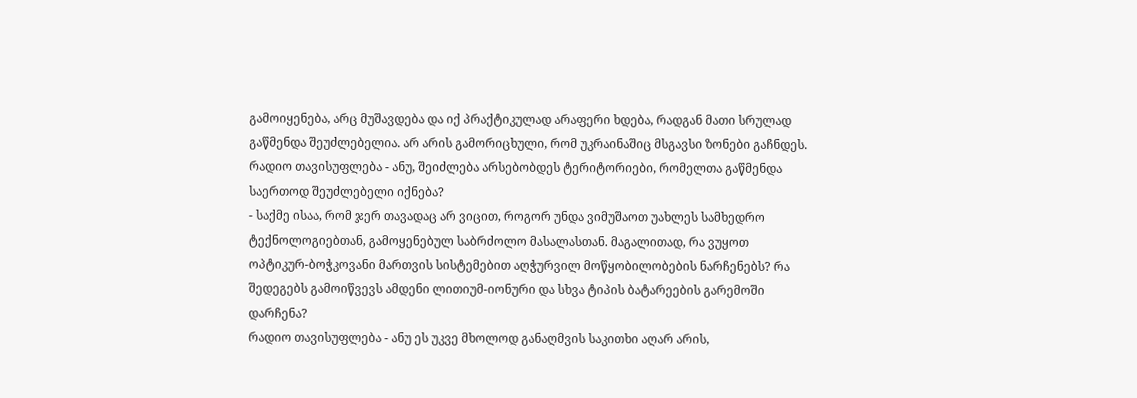გამოიყენება, არც მუშავდება და იქ პრაქტიკულად არაფერი ხდება, რადგან მათი სრულად გაწმენდა შეუძლებელია. არ არის გამორიცხული, რომ უკრაინაშიც მსგავსი ზონები გაჩნდეს.
რადიო თავისუფლება - ანუ, შეიძლება არსებობდეს ტერიტორიები, რომელთა გაწმენდა საერთოდ შეუძლებელი იქნება?
- საქმე ისაა, რომ ჯერ თავადაც არ ვიცით, როგორ უნდა ვიმუშაოთ უახლეს სამხედრო ტექნოლოგიებთან, გამოყენებულ საბრძოლო მასალასთან. მაგალითად, რა ვუყოთ ოპტიკურ-ბოჭკოვანი მართვის სისტემებით აღჭურვილ მოწყობილობების ნარჩენებს? რა შედეგებს გამოიწვევს ამდენი ლითიუმ-იონური და სხვა ტიპის ბატარეების გარემოში დარჩენა?
რადიო თავისუფლება - ანუ ეს უკვე მხოლოდ განაღმვის საკითხი აღარ არის,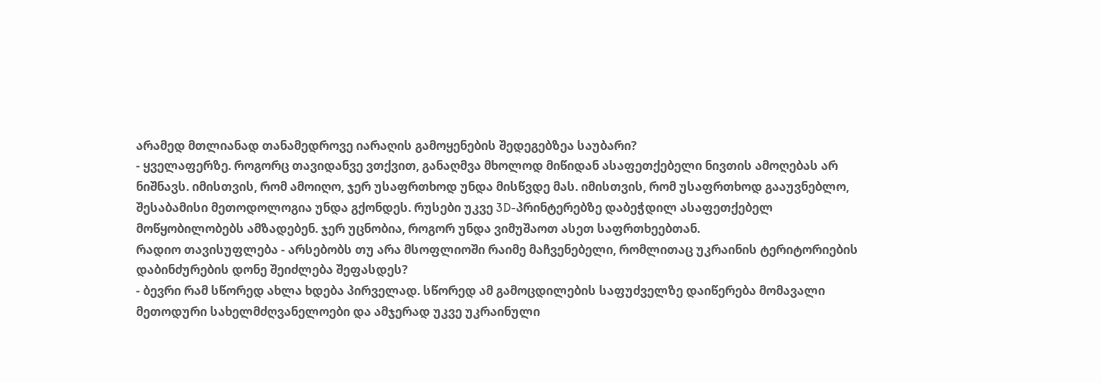არამედ მთლიანად თანამედროვე იარაღის გამოყენების შედეგებზეა საუბარი?
- ყველაფერზე. როგორც თავიდანვე ვთქვით, განაღმვა მხოლოდ მიწიდან ასაფეთქებელი ნივთის ამოღებას არ ნიშნავს. იმისთვის, რომ ამოიღო, ჯერ უსაფრთხოდ უნდა მისწვდე მას. იმისთვის, რომ უსაფრთხოდ გააუვნებლო, შესაბამისი მეთოდოლოგია უნდა გქონდეს. რუსები უკვე 3D-პრინტერებზე დაბეჭდილ ასაფეთქებელ მოწყობილობებს ამზადებენ. ჯერ უცნობია, როგორ უნდა ვიმუშაოთ ასეთ საფრთხეებთან.
რადიო თავისუფლება - არსებობს თუ არა მსოფლიოში რაიმე მაჩვენებელი, რომლითაც უკრაინის ტერიტორიების დაბინძურების დონე შეიძლება შეფასდეს?
- ბევრი რამ სწორედ ახლა ხდება პირველად. სწორედ ამ გამოცდილების საფუძველზე დაიწერება მომავალი მეთოდური სახელმძღვანელოები და ამჯერად უკვე უკრაინული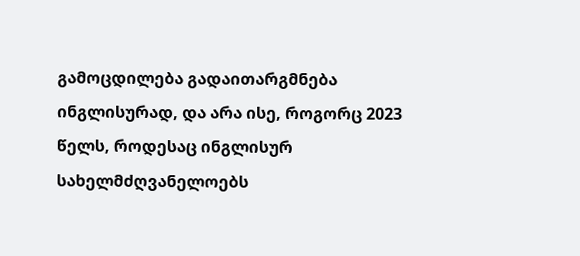გამოცდილება გადაითარგმნება ინგლისურად, და არა ისე, როგორც 2023 წელს, როდესაც ინგლისურ სახელმძღვანელოებს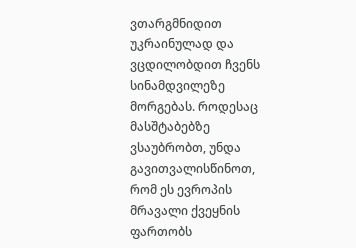ვთარგმნიდით უკრაინულად და ვცდილობდით ჩვენს სინამდვილეზე მორგებას. როდესაც მასშტაბებზე ვსაუბრობთ, უნდა გავითვალისწინოთ, რომ ეს ევროპის მრავალი ქვეყნის ფართობს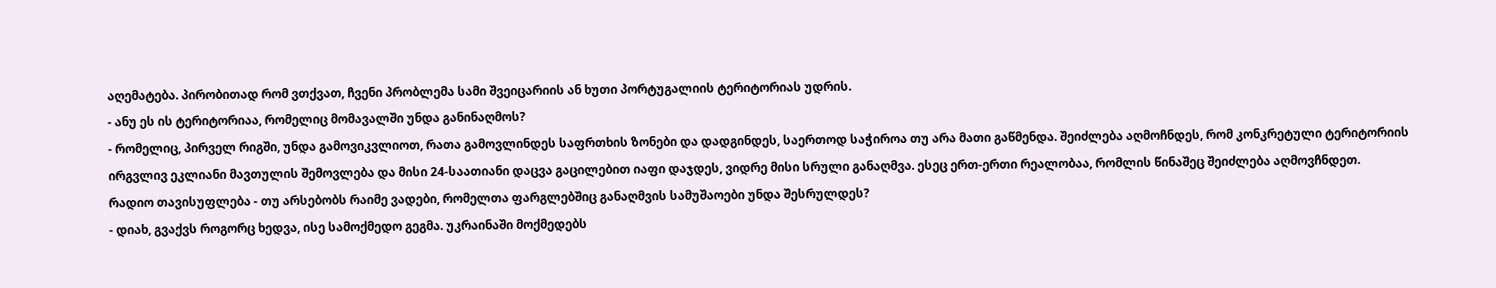აღემატება. პირობითად რომ ვთქვათ, ჩვენი პრობლემა სამი შვეიცარიის ან ხუთი პორტუგალიის ტერიტორიას უდრის.
- ანუ ეს ის ტერიტორიაა, რომელიც მომავალში უნდა განინაღმოს?
- რომელიც, პირველ რიგში, უნდა გამოვიკვლიოთ, რათა გამოვლინდეს საფრთხის ზონები და დადგინდეს, საერთოდ საჭიროა თუ არა მათი გაწმენდა. შეიძლება აღმოჩნდეს, რომ კონკრეტული ტერიტორიის ირგვლივ ეკლიანი მავთულის შემოვლება და მისი 24-საათიანი დაცვა გაცილებით იაფი დაჯდეს, ვიდრე მისი სრული განაღმვა. ესეც ერთ-ერთი რეალობაა, რომლის წინაშეც შეიძლება აღმოვჩნდეთ.
რადიო თავისუფლება - თუ არსებობს რაიმე ვადები, რომელთა ფარგლებშიც განაღმვის სამუშაოები უნდა შესრულდეს?
- დიახ, გვაქვს როგორც ხედვა, ისე სამოქმედო გეგმა. უკრაინაში მოქმედებს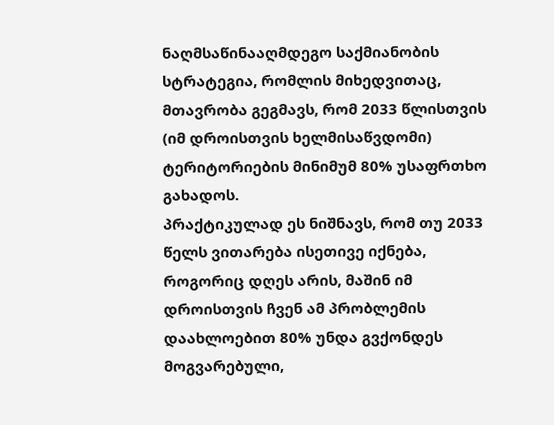ნაღმსაწინააღმდეგო საქმიანობის სტრატეგია, რომლის მიხედვითაც, მთავრობა გეგმავს, რომ 2033 წლისთვის (იმ დროისთვის ხელმისაწვდომი) ტერიტორიების მინიმუმ 80% უსაფრთხო გახადოს.
პრაქტიკულად ეს ნიშნავს, რომ თუ 2033 წელს ვითარება ისეთივე იქნება, როგორიც დღეს არის, მაშინ იმ დროისთვის ჩვენ ამ პრობლემის დაახლოებით 80% უნდა გვქონდეს მოგვარებული,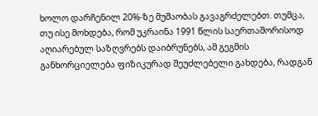ხოლო დარჩენილ 20%-ზე მუშაობას გავაგრძელებთ. თუმცა, თუ ისე მოხდება, რომ უკრაინა 1991 წლის საერთაშორისოდ აღიარებულ საზღვრებს დაიბრუნებს, ამ გეგმის განხორციელება ფიზიკურად შეუძლებელი გახდება, რადგან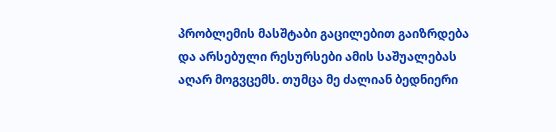პრობლემის მასშტაბი გაცილებით გაიზრდება და არსებული რესურსები ამის საშუალებას აღარ მოგვცემს. თუმცა მე ძალიან ბედნიერი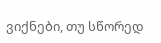ვიქნები, თუ სწორედ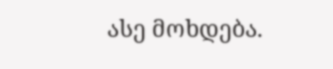ასე მოხდება.